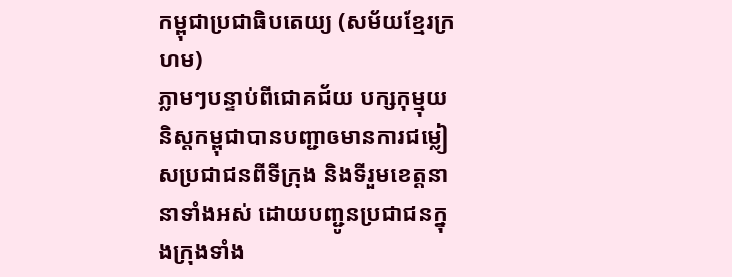កម្ពុជាប្រជាធិបតេយ្យ (សម័យខ្មែរក្រហម)
ភ្លាមៗបន្ទាប់ពីជោគជ័យ បក្សកុម្មុយនិស្តកម្ពុជាបានបញ្ជាឲមានការជម្លៀសប្រជាជនពីទីក្រុង និងទីរួមខេត្តនានាទាំងអស់ ដោយបញ្ជូនប្រជាជនក្នុងក្រុងទាំង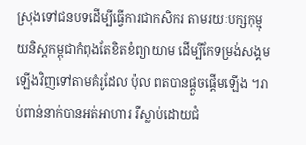ស្រុងទៅជនបទដើម្បីធ្វើការជាកសិករ តាមរយៈបក្សកុម្មុយនិស្តកម្ពុជាកំពុងតែខិតខំព្យាយាម ដើម្បីកែទម្រង់សង្គមឡើងវិញទៅតាមគំរូដែល ប៉ុល ពតបានផ្ដួចផ្ដើមឡើង ។រាប់ពាន់នាក់បានអត់អាហារ រឺស្លាប់ដោយជំ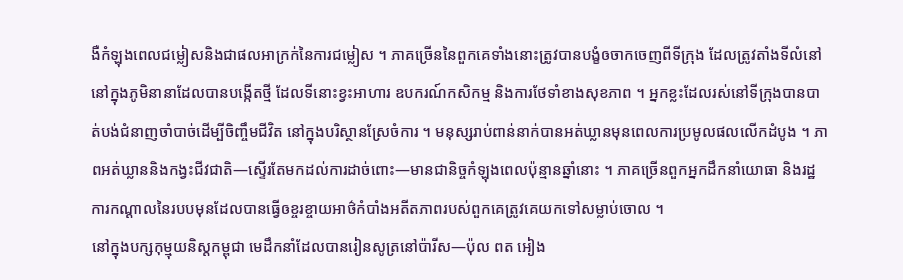ងឺកំឡុងពេលជម្លៀសនិងជាផលអាក្រក់នៃការជម្លៀស ។ ភាគច្រើននៃពួកគេទាំងនោះត្រូវបានបង្ខំឲចាកចេញពីទីក្រុង ដែលត្រូវតាំងទីលំនៅនៅក្នុងភូមិនានាដែលបានបង្កើតថ្មី ដែលទីនោះខ្វះអាហារ ឧបករណ៍កសិកម្ម និងការថែទាំខាងសុខភាព ។ អ្នកខ្លះដែលរស់នៅទីក្រុងបានបាត់បង់ជំនាញចាំបាច់ដើម្បីចិញ្ចឹមជីវិត នៅក្នុងបរិស្ថានស្រែចំការ ។ មនុស្សរាប់ពាន់នាក់បានអត់ឃ្លានមុនពេលការប្រមូលផលលើកដំបូង ។ ភាពអត់ឃ្លាននិងកង្វះជីវជាតិ—ស្ទើរតែមកដល់ការដាច់ពោះ—មានជានិច្ចកំឡុងពេលប៉ុន្មានឆ្នាំនោះ ។ ភាគច្រើនពួកអ្នកដឹកនាំយោធា និងរដ្ឋការកណ្ដាលនៃរបបមុនដែលបានធ្វើឲខ្ចរខ្ចាយអាថ៌កំបាំងអតីតភាពរបស់ពួកគេត្រូវគេយកទៅសម្លាប់ចោល ។
នៅក្នុងបក្សកុម្មុយនិស្តកម្ពុជា មេដឹកនាំដែលបានរៀនសូត្រនៅប៉ារីស—ប៉ុល ពត អៀង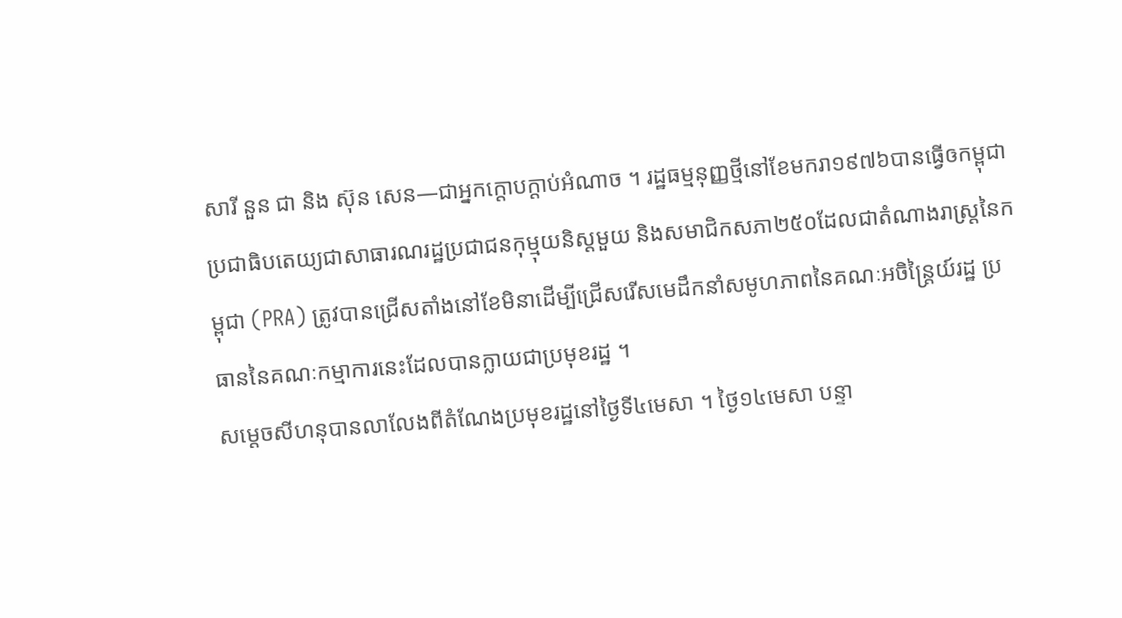សារី នួន ជា និង ស៊ុន សេន—ជាអ្នកក្ដោបក្ដាប់អំណាច ។ រដ្ឋធម្មនុញ្ញថ្មីនៅខែមករា១៩៧៦បានធ្វើឲកម្ពុជាប្រជាធិបតេយ្យជាសាធារណរដ្ឋប្រជាជនកុម្មុយនិស្តមួយ និងសមាជិកសភា២៥០ដែលជាតំណាងរាស្ត្រនៃកម្ពុជា (PRA) ត្រូវបានជ្រើសតាំងនៅខែមិនាដើម្បីជ្រើសរើសមេដឹកនាំសមូហភាពនៃគណៈអចិន្ត្រៃយ៍រដ្ឋ ប្រធាននៃគណៈកម្មាការនេះដែលបានក្លាយជាប្រមុខរដ្ឋ ។
សម្ដេចសីហនុបានលាលែងពីតំណែងប្រមុខរដ្ឋនៅថ្ងៃទី៤មេសា ។ ថ្ងៃ១៤មេសា បន្ទា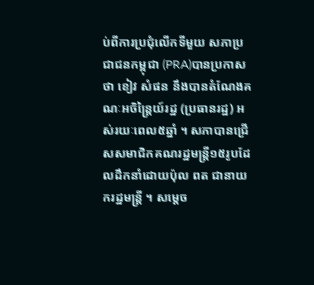ប់ពីការប្រជុំលើកទីមួយ សភាប្រជាជនកម្ពុជា (PRA)បានប្រកាសថា ខៀវ សំផន នឹងបានតំណែងគណៈអចិន្ត្រៃយ៍រដ្ឋ (ប្រធានរដ្ឋ) អស់រយៈពេល៥ឆ្នាំ ។ សភាបានជ្រើសសមាជិកគណរដ្ឋមន្ត្រី១៥រូបដែលដឹកនាំដោយប៉ុល ពត ជានាយករដ្ឋមន្ត្រី ។ សម្ដេច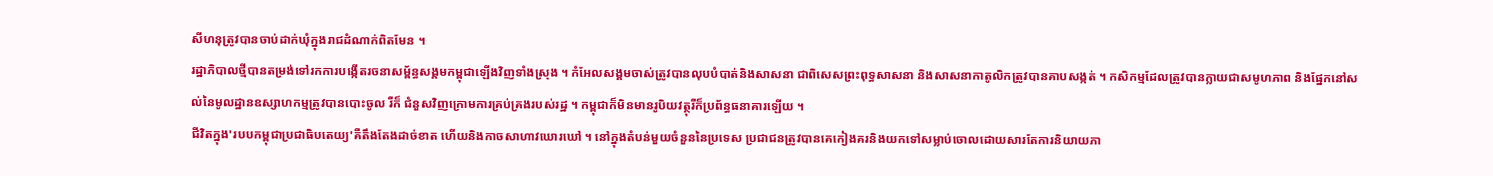សីហនុត្រូវបានចាប់ដាក់ឃុំក្នុងរាជដំណាក់ពិតមែន ។
រដ្ឋាភិបាលថ្មីបានតម្រង់ទៅរកការបង្កើតរចនាសម្ព័ន្ធសង្គមកម្ពុជាឡើងវិញទាំងស្រុង ។ កំអែលសង្គមចាស់ត្រូវបានលុបបំបាត់និងសាសនា ជាពិសេសព្រះពុទ្ធសាសនា និងសាសនាកាតូលិកត្រូវបានគាបសង្កត់ ។ កសិកម្មដែលត្រូវបានក្លាយជាសមូហភាព និងផ្នែកនៅសល់នៃមូលដ្ឋានឧស្សាហកម្មត្រូវបានបោះចូល រឺក៏ ជំនួសវិញក្រោមការគ្រប់គ្រងរបស់រដ្ឋ ។ កម្ពុជាក៏មិនមានរូបិយវត្ថុរឺក៏ប្រព័ន្ធធនាគារឡើយ ។
ជីវិតក្នុង'របបកម្ពុជាប្រជាធិបតេយ្យ'គឺតឹងតែងដាច់ខាត ហើយនិងកាចសាហាវឃោរឃៅ ។ នៅក្នុងតំបន់មួយចំនួននៃប្រទេស ប្រជាជនត្រូវបានគេកៀងគរនិងយកទៅសម្លាប់ចោលដោយសារតែការនិយាយភា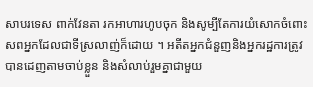សាបរទេស ពាក់វែនតា រកអាហារហូបចុក និងសូម្បីតែការយំសោកចំពោះសពអ្នកដែលជាទីស្រលាញ់ក៏ដោយ ។ អតីតអ្នកជំនួញនិងអ្នករដ្ឋការត្រូវបានដេញតាមចាប់ខ្លួន និងសំលាប់រួមគ្នាជាមួយ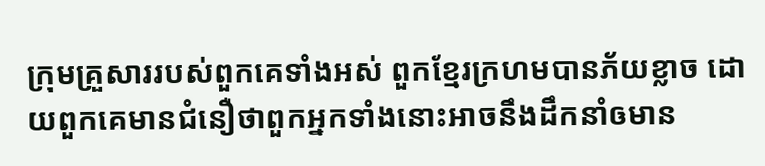ក្រុមគ្រួសាររបស់ពួកគេទាំងអស់ ពួកខ្មែរក្រហមបានភ័យខ្លាច ដោយពួកគេមានជំនឿថាពួកអ្នកទាំងនោះអាចនឹងដឹកនាំឲមាន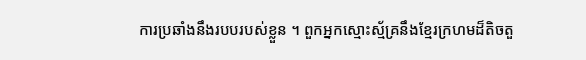ការប្រឆាំងនឹងរបបរបស់ខ្លួន ។ ពួកអ្នកស្មោះស្ម័គ្រនឹងខ្មែរក្រហមដ៏តិចតួ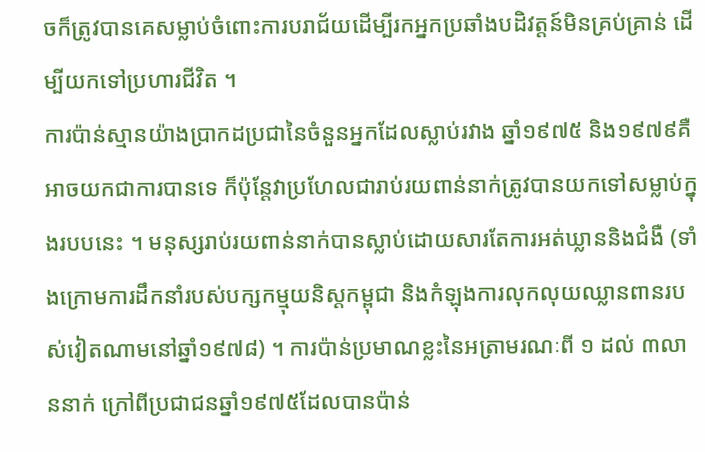ចក៏ត្រូវបានគេសម្លាប់ចំពោះការបរាជ័យដើម្បីរកអ្នកប្រឆាំងបដិវត្តន៍មិនគ្រប់គ្រាន់ ដើម្បីយកទៅប្រហារជីវិត ។
ការប៉ាន់ស្មានយ៉ាងប្រាកដប្រជានៃចំនួនអ្នកដែលស្លាប់រវាង ឆ្នាំ១៩៧៥ និង១៩៧៩គឺអាចយកជាការបានទេ ក៏ប៉ុន្តែវាប្រហែលជារាប់រយពាន់នាក់ត្រូវបានយកទៅសម្លាប់ក្នុងរបបនេះ ។ មនុស្សរាប់រយពាន់នាក់បានស្លាប់ដោយសារតែការអត់ឃ្លាននិងជំងឺ (ទាំងក្រោមការដឹកនាំរបស់បក្សកម្មុយនិស្តកម្ពុជា និងកំឡុងការលុកលុយឈ្លានពានរបស់វៀតណាមនៅឆ្នាំ១៩៧៨) ។ ការប៉ាន់ប្រមាណខ្លះនៃអត្រាមរណៈពី ១ ដល់ ៣លាននាក់ ក្រៅពីប្រជាជនឆ្នាំ១៩៧៥ដែលបានប៉ាន់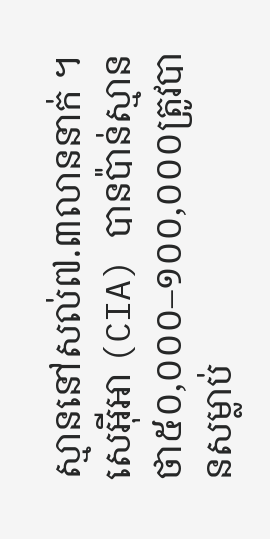ស្មាននៅសល់៧.៣លាននាក់ ។ សេអ៊ីអា (CIA) បានប៉ាន់ស្មានថា៥០,០០០–១០០,០០០ត្រូវបានសម្លាប់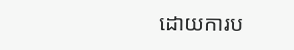ដោយការប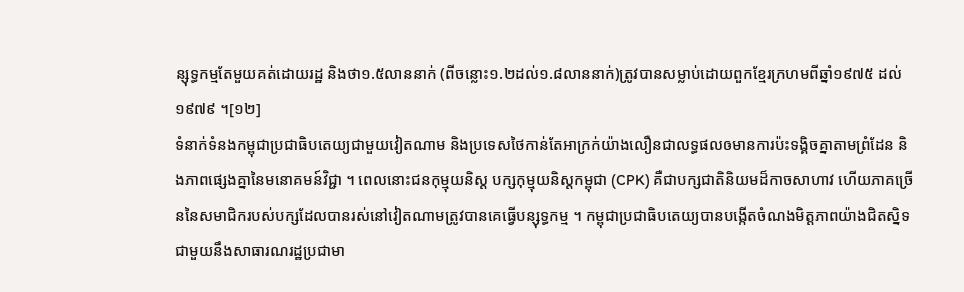ន្សុទ្ធកម្មតែមួយគត់ដោយរដ្ឋ និងថា១.៥លាននាក់ (ពីចន្លោះ១.២ដល់១.៨លាននាក់)ត្រូវបានសម្លាប់ដោយពួកខ្មែរក្រហមពីឆ្នាំ១៩៧៥ ដល់ ១៩៧៩ ។[១២]
ទំនាក់ទំនងកម្ពុជាប្រជាធិបតេយ្យជាមួយវៀតណាម និងប្រទេសថៃកាន់តែអាក្រក់យ៉ាងលឿនជាលទ្ធផលឲមានការប៉ះទង្គិចគ្នាតាមព្រំដែន និងភាពផ្សេងគ្នានៃមនោគមន៍វិជ្ជា ។ ពេលនោះជនកុម្មុយនិស្ត បក្សកុម្មុយនិស្តកម្ពុជា (CPK) គឺជាបក្សជាតិនិយមដ៏កាចសាហាវ ហើយភាគច្រើននៃសមាជិករបស់បក្សដែលបានរស់នៅវៀតណាមត្រូវបានគេធ្វើបន្សុទ្ធកម្ម ។ កម្ពុជាប្រជាធិបតេយ្យបានបង្កើតចំណងមិត្តភាពយ៉ាងជិតស្និទជាមួយនឹងសាធារណរដ្ឋប្រជាមា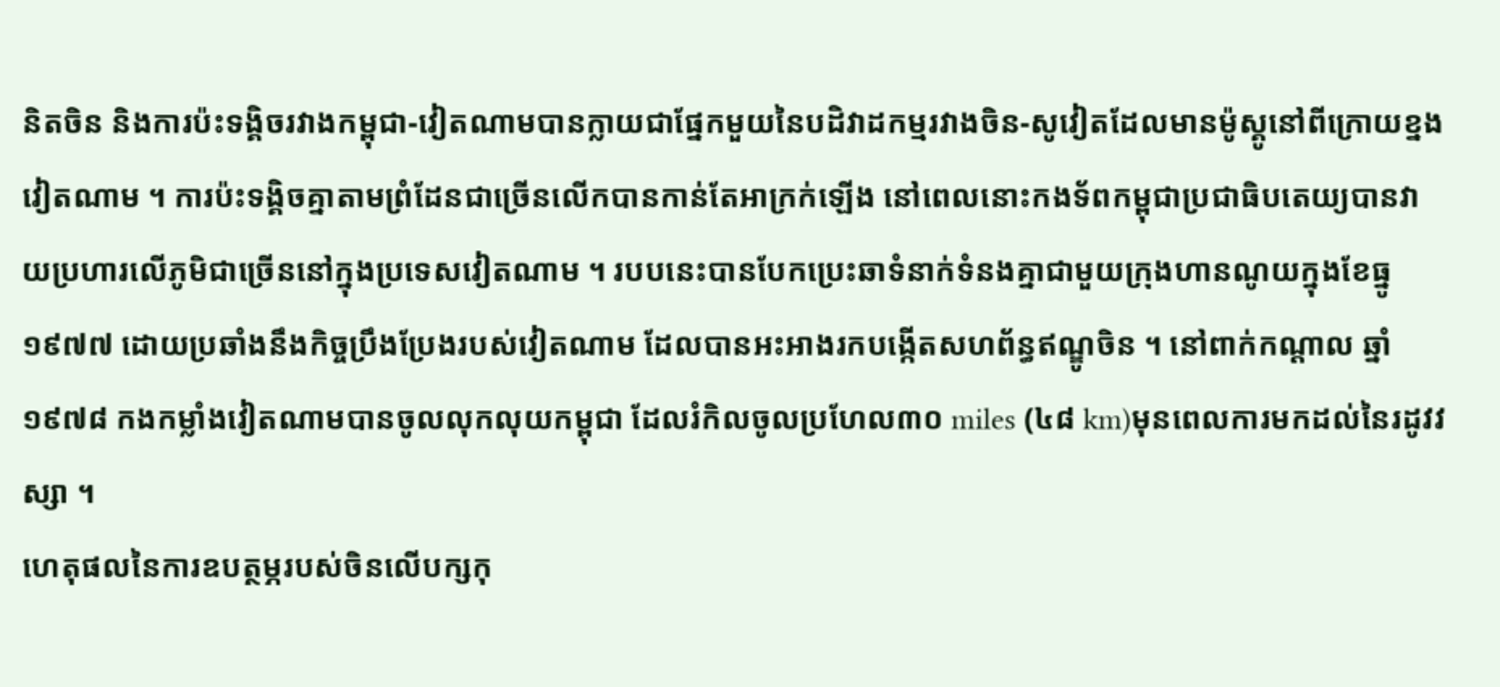និតចិន និងការប៉ះទង្គិចរវាងកម្ពុជា-វៀតណាមបានក្លាយជាផ្នែកមួយនៃបដិវាដកម្មរវាងចិន-សូវៀតដែលមានម៉ូស្គូនៅពីក្រោយខ្នងវៀតណាម ។ ការប៉ះទង្គិចគ្នាតាមព្រំដែនជាច្រើនលើកបានកាន់តែអាក្រក់ឡើង នៅពេលនោះកងទ័ពកម្ពុជាប្រជាធិបតេយ្យបានវាយប្រហារលើភូមិជាច្រើននៅក្នុងប្រទេសវៀតណាម ។ របបនេះបានបែកប្រេះឆាទំនាក់ទំនងគ្នាជាមួយក្រុងហានណូយក្នុងខែធ្នូ១៩៧៧ ដោយប្រឆាំងនឹងកិច្ចប្រឹងប្រែងរបស់វៀតណាម ដែលបានអះអាងរកបង្កើតសហព័ន្ធឥណ្ឌូចិន ។ នៅពាក់កណ្ដាល ឆ្នាំ១៩៧៨ កងកម្លាំងវៀតណាមបានចូលលុកលុយកម្ពុជា ដែលរំកិលចូលប្រហែល៣០ miles (៤៨ km)មុនពេលការមកដល់នៃរដូវវស្សា ។
ហេតុផលនៃការឧបត្ថម្ភរបស់ចិនលើបក្សកុ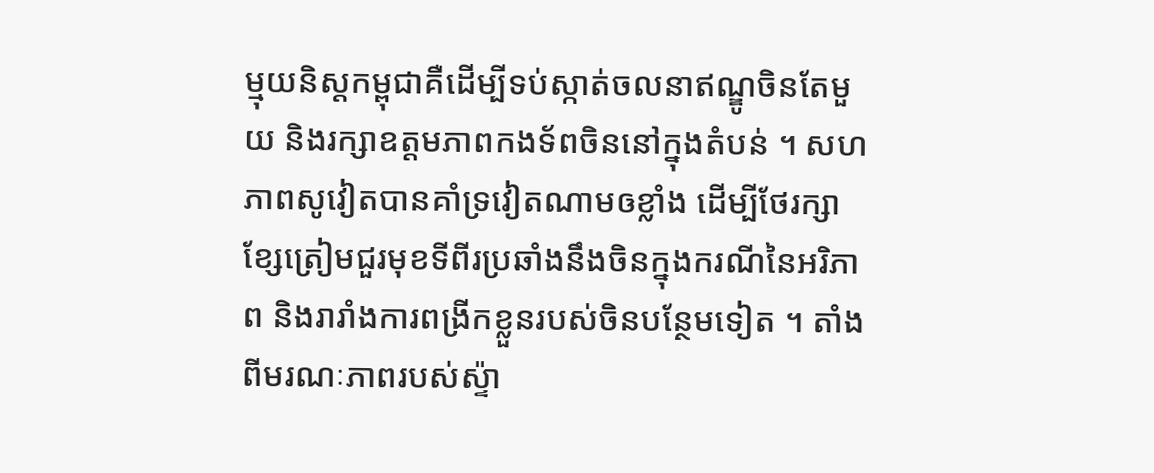ម្មុយនិស្តកម្ពុជាគឺដើម្បីទប់ស្កាត់ចលនាឥណ្ឌូចិនតែមួយ និងរក្សាឧត្តមភាពកងទ័ពចិននៅក្នុងតំបន់ ។ សហភាពសូវៀតបានគាំទ្រវៀតណាមឲខ្លាំង ដើម្បីថែរក្សាខ្សែត្រៀមជួរមុខទីពីរប្រឆាំងនឹងចិនក្នុងករណីនៃអរិភាព និងរារាំងការពង្រីកខ្លួនរបស់ចិនបន្ថែមទៀត ។ តាំងពីមរណៈភាពរបស់ស្ទ៉ា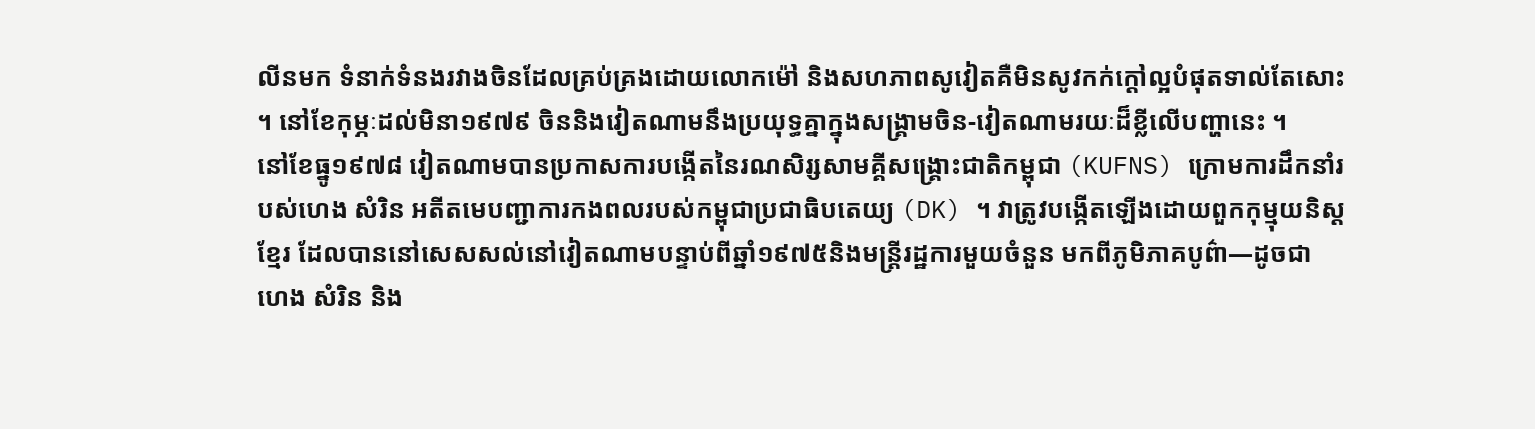លីនមក ទំនាក់ទំនងរវាងចិនដែលគ្រប់គ្រងដោយលោកម៉ៅ និងសហភាពសូវៀតគឺមិនសូវកក់ក្ដៅល្អបំផុតទាល់តែសោះ ។ នៅខែកុម្ភៈដល់មិនា១៩៧៩ ចិននិងវៀតណាមនឹងប្រយុទ្ធគ្នាក្នុងសង្គ្រាមចិន-វៀតណាមរយៈដ៏ខ្លីលើបញ្ហានេះ ។
នៅខែធ្នូ១៩៧៨ វៀតណាមបានប្រកាសការបង្កើតនៃរណសិរ្សសាមគ្គីសង្គ្រោះជាតិកម្ពុជា (KUFNS) ក្រោមការដឹកនាំរបស់ហេង សំរិន អតីតមេបញ្ជាការកងពលរបស់កម្ពុជាប្រជាធិបតេយ្យ (DK) ។ វាត្រូវបង្កើតឡើងដោយពួកកុម្មុយនិស្តខ្មែរ ដែលបាននៅសេសសល់នៅវៀតណាមបន្ទាប់ពីឆ្នាំ១៩៧៥និងមន្ត្រីរដ្ឋការមួយចំនួន មកពីភូមិភាគបូព៌ា—ដូចជា ហេង សំរិន និង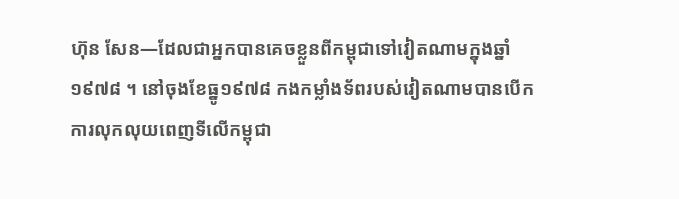ហ៊ុន សែន—ដែលជាអ្នកបានគេចខ្លួនពីកម្ពុជាទៅវៀតណាមក្នុងឆ្នាំ១៩៧៨ ។ នៅចុងខែធ្នូ១៩៧៨ កងកម្លាំងទ័ពរបស់វៀតណាមបានបើកការលុកលុយពេញទីលើកម្ពុជា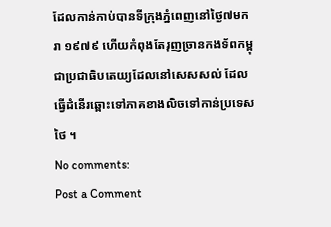ដែលកាន់កាប់បានទីក្រុងភ្នំពេញនៅថ្ងៃ៧មករា ១៩៧៩ ហើយកំពុងតែរុញច្រានកងទ័ពកម្ពុជាប្រជាធិបតេយ្យដែលនៅសេសសល់ ដែលធ្វើដំនើរឆ្ពោះទៅភាគខាងលិចទៅកាន់ប្រទេសថៃ ។
No comments:
Post a Comment